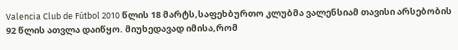Valencia Club de Fútbol 2010 წლის 18 მარტს,საფეხბურთო კლუბმა ვალენსიამ თავისი არსებობის 92 წლის ათვლა დაიწყო. მიუხედავად იმისა,რომ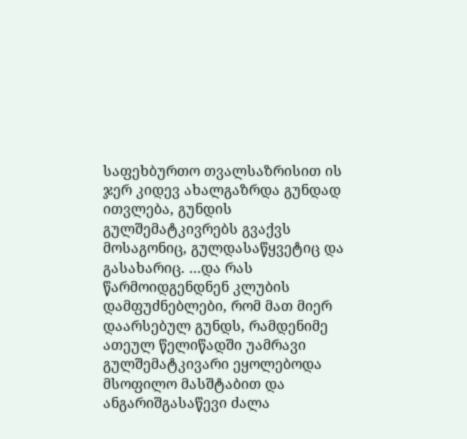საფეხბურთო თვალსაზრისით ის ჯერ კიდევ ახალგაზრდა გუნდად ითვლება, გუნდის გულშემატკივრებს გვაქვს მოსაგონიც, გულდასაწყვეტიც და გასახარიც. …და რას წარმოიდგენდნენ კლუბის დამფუძნებლები, რომ მათ მიერ დაარსებულ გუნდს, რამდენიმე ათეულ წელიწადში უამრავი გულშემატკივარი ეყოლებოდა მსოფილო მასშტაბით და ანგარიშგასაწევი ძალა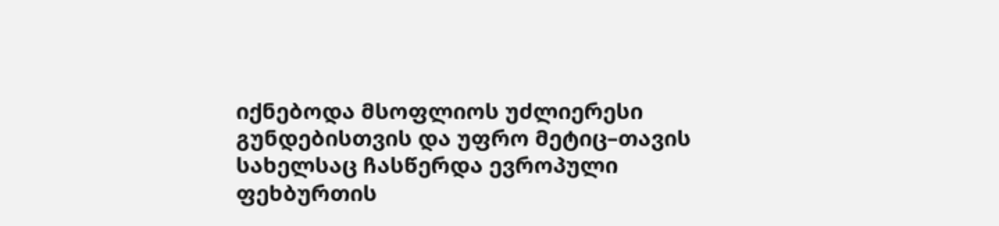იქნებოდა მსოფლიოს უძლიერესი გუნდებისთვის და უფრო მეტიც–თავის სახელსაც ჩასწერდა ევროპული ფეხბურთის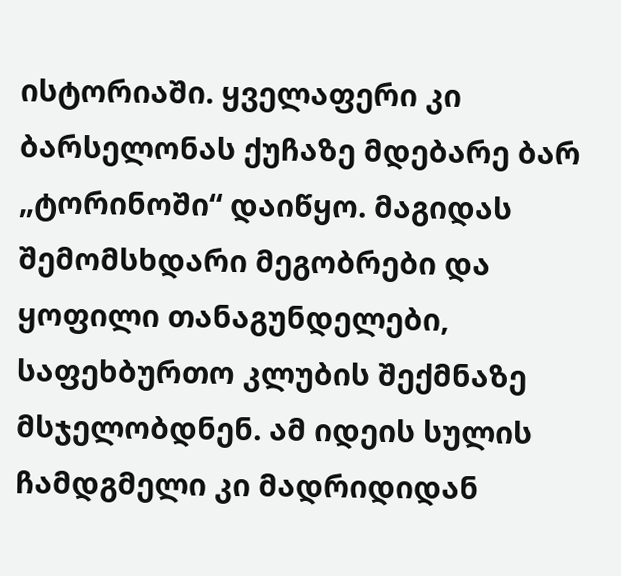ისტორიაში. ყველაფერი კი ბარსელონას ქუჩაზე მდებარე ბარ „ტორინოში“ დაიწყო. მაგიდას შემომსხდარი მეგობრები და ყოფილი თანაგუნდელები, საფეხბურთო კლუბის შექმნაზე მსჯელობდნენ. ამ იდეის სულის ჩამდგმელი კი მადრიდიდან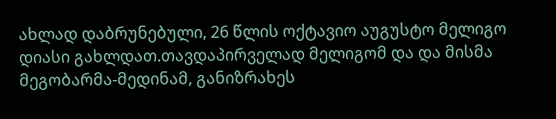ახლად დაბრუნებული, 26 წლის ოქტავიო აუგუსტო მელიგო დიასი გახლდათ.თავდაპირველად მელიგომ და და მისმა მეგობარმა-მედინამ, განიზრახეს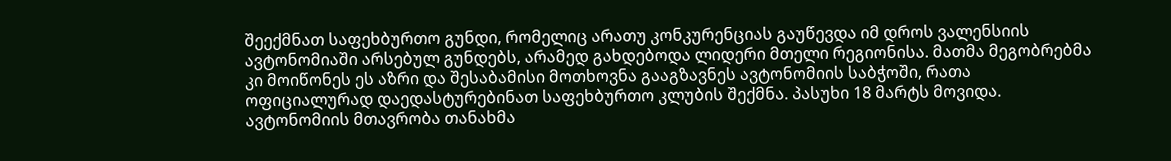შეექმნათ საფეხბურთო გუნდი, რომელიც არათუ კონკურენციას გაუწევდა იმ დროს ვალენსიის ავტონომიაში არსებულ გუნდებს, არამედ გახდებოდა ლიდერი მთელი რეგიონისა. მათმა მეგობრებმა კი მოიწონეს ეს აზრი და შესაბამისი მოთხოვნა გააგზავნეს ავტონომიის საბჭოში, რათა ოფიციალურად დაედასტურებინათ საფეხბურთო კლუბის შექმნა. პასუხი 18 მარტს მოვიდა. ავტონომიის მთავრობა თანახმა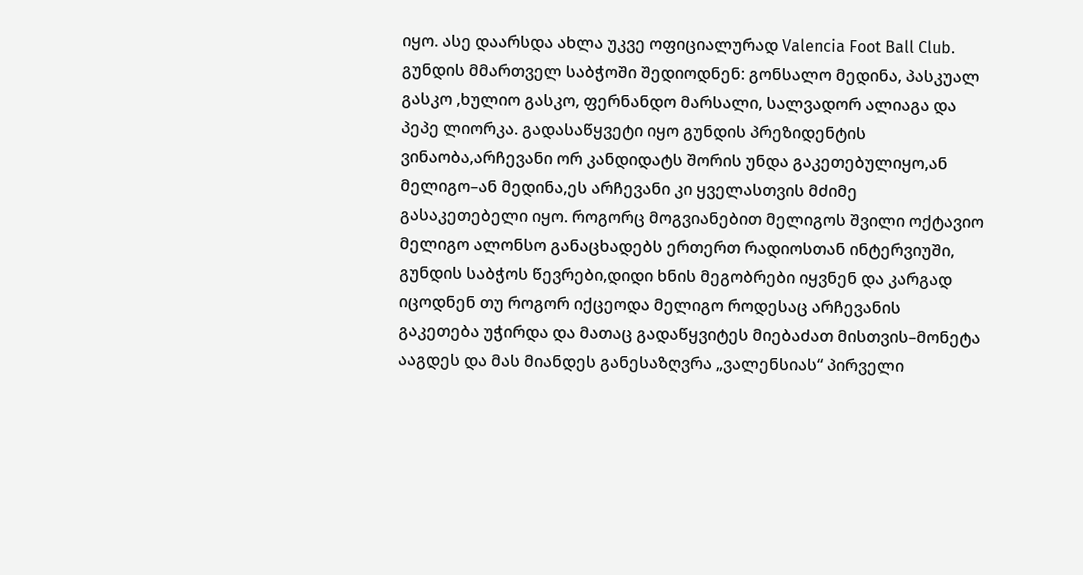იყო. ასე დაარსდა ახლა უკვე ოფიციალურად Valencia Foot Ball Club. გუნდის მმართველ საბჭოში შედიოდნენ: გონსალო მედინა, პასკუალ გასკო ,ხულიო გასკო, ფერნანდო მარსალი, სალვადორ ალიაგა და პეპე ლიორკა. გადასაწყვეტი იყო გუნდის პრეზიდენტის ვინაობა,არჩევანი ორ კანდიდატს შორის უნდა გაკეთებულიყო,ან მელიგო–ან მედინა,ეს არჩევანი კი ყველასთვის მძიმე გასაკეთებელი იყო. როგორც მოგვიანებით მელიგოს შვილი ოქტავიო მელიგო ალონსო განაცხადებს ერთერთ რადიოსთან ინტერვიუში, გუნდის საბჭოს წევრები,დიდი ხნის მეგობრები იყვნენ და კარგად იცოდნენ თუ როგორ იქცეოდა მელიგო როდესაც არჩევანის გაკეთება უჭირდა და მათაც გადაწყვიტეს მიებაძათ მისთვის–მონეტა ააგდეს და მას მიანდეს განესაზღვრა „ვალენსიას“ პირველი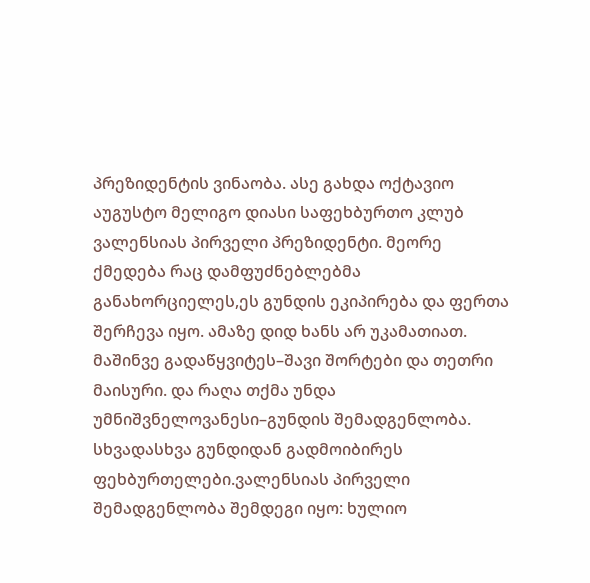პრეზიდენტის ვინაობა. ასე გახდა ოქტავიო აუგუსტო მელიგო დიასი საფეხბურთო კლუბ ვალენსიას პირველი პრეზიდენტი. მეორე ქმედება რაც დამფუძნებლებმა განახორციელეს,ეს გუნდის ეკიპირება და ფერთა შერჩევა იყო. ამაზე დიდ ხანს არ უკამათიათ. მაშინვე გადაწყვიტეს–შავი შორტები და თეთრი მაისური. და რაღა თქმა უნდა უმნიშვნელოვანესი–გუნდის შემადგენლობა. სხვადასხვა გუნდიდან გადმოიბირეს ფეხბურთელები.ვალენსიას პირველი შემადგენლობა შემდეგი იყო: ხულიო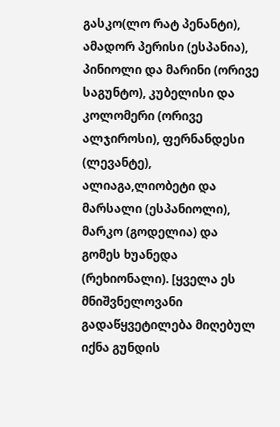გასკო(ლო რატ პენანტი), ამადორ პერისი (ესპანია), პინიოლი და მარინი (ორივე საგუნტო), კუბელისი და კოლომერი (ორივე ალჯიროსი), ფერნანდესი (ლევანტე), ალიაგა,ლიობეტი და მარსალი (ესპანიოლი), მარკო (გოდელია) და გომეს ხუანედა (რეხიონალი). [ყველა ეს მნიშვნელოვანი გადაწყვეტილება მიღებულ იქნა გუნდის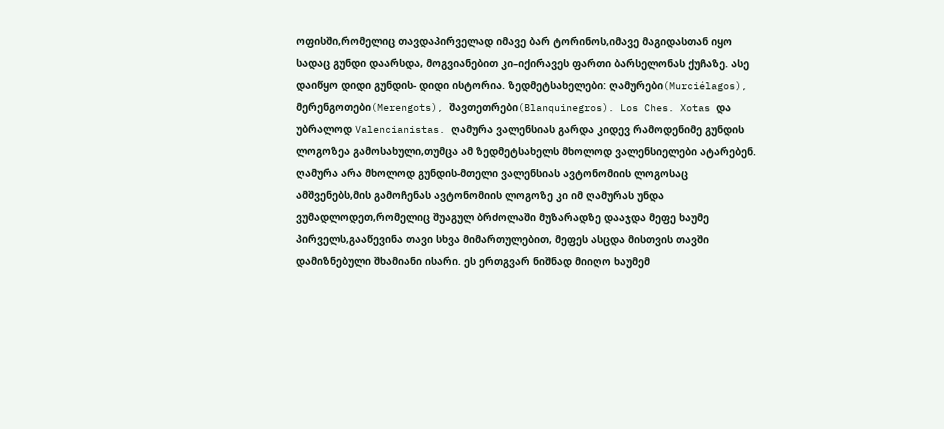ოფისში,რომელიც თავდაპირველად იმავე ბარ ტორინოს,იმავე მაგიდასთან იყო სადაც გუნდი დაარსდა, მოგვიანებით კი–იქირავეს ფართი ბარსელონას ქუჩაზე. ასე დაიწყო დიდი გუნდის- დიდი ისტორია. ზედმეტსახელები: ღამურები(Murciélagos), მერენგოთები(Merengots), შავთეთრები(Blanquinegros). Los Ches. Xotas და უბრალოდ Valencianistas. ღამურა ვალენსიას გარდა კიდევ რამოდენიმე გუნდის ლოგოზეა გამოსახული,თუმცა ამ ზედმეტსახელს მხოლოდ ვალენსიელები ატარებენ. ღამურა არა მხოლოდ გუნდის-მთელი ვალენსიას ავტონომიის ლოგოსაც ამშვენებს,მის გამოჩენას ავტონომიის ლოგოზე კი იმ ღამურას უნდა ვუმადლოდეთ,რომელიც შუაგულ ბრძოლაში მუზარადზე დააჯდა მეფე ხაუმე პირველს,გააწევინა თავი სხვა მიმართულებით, მეფეს ასცდა მისთვის თავში დამიზნებული შხამიანი ისარი. ეს ერთგვარ ნიშნად მიიღო ხაუმემ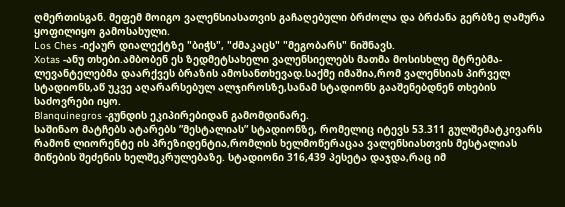ღმერთისგან. მეფემ მოიგო ვალენსიასათვის გაჩაღებული ბრძოლა და ბრძანა გერბზე ღამურა ყოფილიყო გამოსახული.
Los Ches -იქაურ დიალექტზე "ბიჭს", "ძმაკაცს" "მეგობარს" ნიშნავს.
Xotas -ანუ თხები.ამბობენ ეს ზედმეტსახელი ვალენსიელებს მათმა მოსისხლე მტრებმა-ლევანტელებმა დაარქვეს ბრაზის ამოსანთხევად.საქმე იმაშია,რომ ვალენსიას პირველ სტადიონს,აწ უკვე აღარარსებულ ალჯიროსზე,სანამ სტადიონს გააშენებდნენ თხების საძოვრები იყო.
Blanquinegros -გუნდის ეკიპირებიდან გამომდინარე.
საშინაო მატჩებს ატარებს ”მესტალიას” სტადიონზე, რომელიც იტევს 53.311 გულშემატკივარს რამონ ლიორენტე ის პრეზიდენტია,რომლის ხელმოწერაცაა ვალენსიასთვის მესტალიას მიწების შეძენის ხელშეკრულებაზე. სტადიონი 316,439 პესეტა დაჯდა,რაც იმ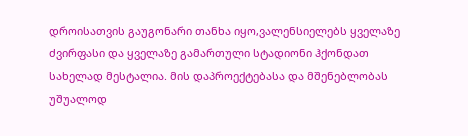დროისათვის გაუგონარი თანხა იყო,ვალენსიელებს ყველაზე ძვირფასი და ყველაზე გამართული სტადიონი ჰქონდათ სახელად მესტალია. მის დაპროექტებასა და მშენებლობას უშუალოდ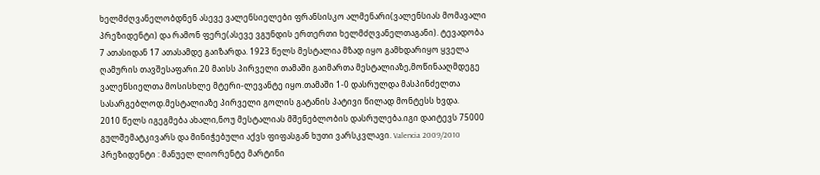ხელმძღვანელობდნენ ასევე ვალენსიელები ფრანსისკო ალმენარი(ვალენსიას მომავალი პრეზიდენტი) და რამონ ფერე(ასევე ვგუნდის ერთერთი ხელმძღვანელთაგანი). ტევადობა 7 ათასიდან 17 ათასამდე გაიზარდა. 1923 წელს მესტალია მზად იყო გამხდარიყო ყველა ღამურის თავშესაფარი.20 მაისს პირველი თამაში გაიმართა მესტალიაზე,მოწინააღმდეგე ვალენსიელთა მოსისხლე მტერი-ლევანტე იყო.თამაში 1-0 დასრულდა მასპინძელთა სასარგებლოდ.მესტალიაზე პირველი გოლის გატანის პატივი წილად მონტესს ხვდა.
2010 წელს იგეგმება ახალი,ნოუ მესტალიას მშენებლობის დასრულება.იგი დაიტევს 75000 გულშემატკივარს და მინიჭებული აქვს ფიფასგან ხუთი ვარსკვლავი. Valencia 2009/2010 პრეზიდენტი : მანუელ ლიორენტე მარტინი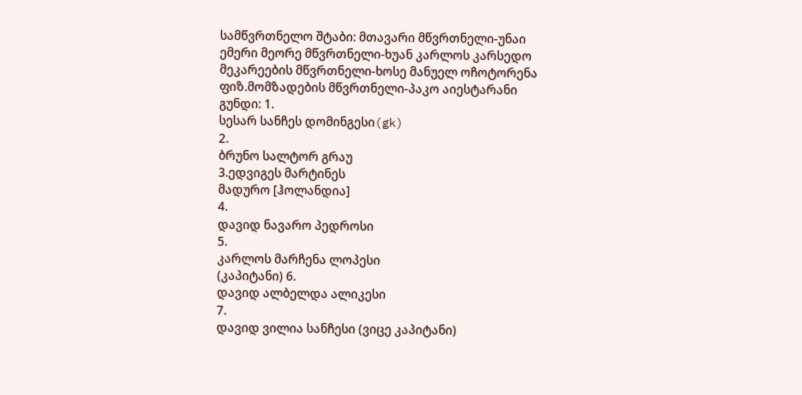სამწვრთნელო შტაბი: მთავარი მწვრთნელი-უნაი ემერი მეორე მწვრთნელი-ხუან კარლოს კარსედო
მეკარეების მწვრთნელი-ხოსე მანუელ ოჩოტორენა
ფიზ.მომზადების მწვრთნელი-პაკო აიესტარანი
გუნდი: 1.
სესარ სანჩეს დომინგესი(gk)
2.
ბრუნო სალტორ გრაუ
3.ედვიგეს მარტინეს
მადურო [ჰოლანდია]
4.
დავიდ ნავარო პედროსი
5.
კარლოს მარჩენა ლოპესი
(კაპიტანი) 6.
დავიდ ალბელდა ალიკესი
7.
დავიდ ვილია სანჩესი (ვიცე კაპიტანი)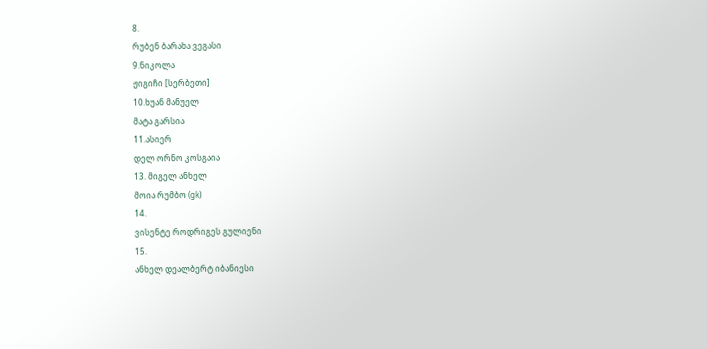8.
რუბენ ბარახა ვეგასი
9.ნიკოლა
ჟიგიჩი [სერბეთი]
10.ხუან მანუელ
მატა გარსია
11.ასიერ
დელ ორნო კოსგაია
13. მიგელ ანხელ
მოია რუმბო (gk)
14.
ვისენტე როდრიგეს გულიენი
15.
ანხელ დეალბერტ იბანიესი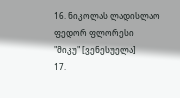16. ნიკოლას ლადისლაო ფედორ ფლორესი
"მიკუ" [ვენესუელა]
17.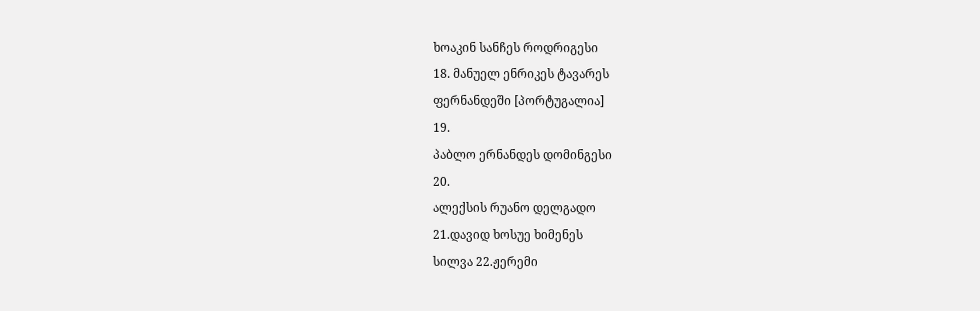ხოაკინ სანჩეს როდრიგესი
18. მანუელ ენრიკეს ტავარეს
ფერნანდეში [პორტუგალია]
19.
პაბლო ერნანდეს დომინგესი
20.
ალექსის რუანო დელგადო
21.დავიდ ხოსუე ხიმენეს
სილვა 22.ჟერემი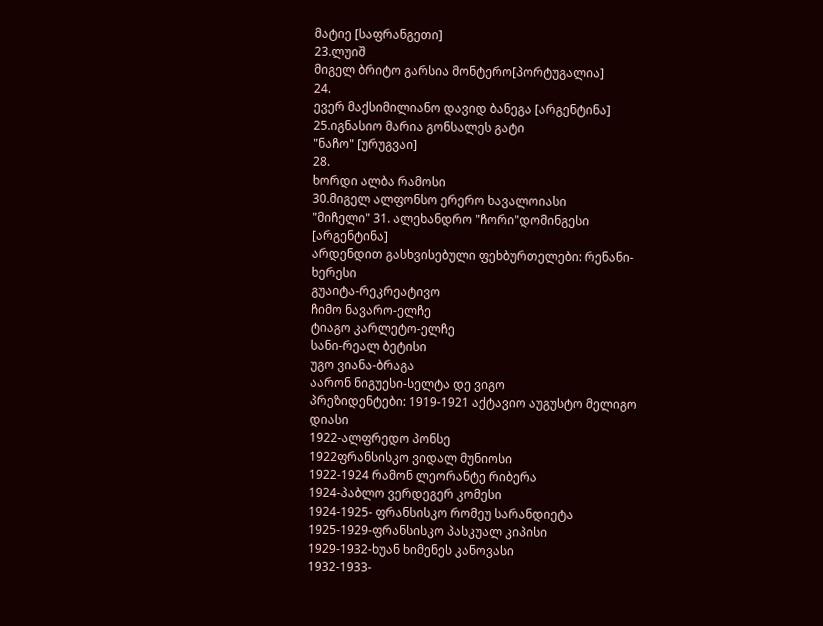მატიე [საფრანგეთი]
23.ლუიშ
მიგელ ბრიტო გარსია მონტერო[პორტუგალია]
24.
ევერ მაქსიმილიანო დავიდ ბანეგა [არგენტინა]
25.იგნასიო მარია გონსალეს გატი
"ნაჩო" [ურუგვაი]
28.
ხორდი ალბა რამოსი
30.მიგელ ალფონსო ერერო ხავალოიასი
"მიჩელი" 31. ალეხანდრო "ჩორი"დომინგესი [არგენტინა]
არდენდით გასხვისებული ფეხბურთელები: რენანი-ხერესი
გუაიტა-რეკრეატივო
ჩიმო ნავარო-ელჩე
ტიაგო კარლეტო-ელჩე
სანი-რეალ ბეტისი
უგო ვიანა-ბრაგა
აარონ ნიგუესი-სელტა დე ვიგო
პრეზიდენტები: 1919-1921 აქტავიო აუგუსტო მელიგო დიასი
1922-ალფრედო პონსე
1922ფრანსისკო ვიდალ მუნიოსი
1922-1924 რამონ ლეორანტე რიბერა
1924-პაბლო ვერდეგერ კომესი
1924-1925- ფრანსისკო რომეუ სარანდიეტა
1925-1929-ფრანსისკო პასკუალ კიპისი
1929-1932-ხუან ხიმენეს კანოვასი
1932-1933-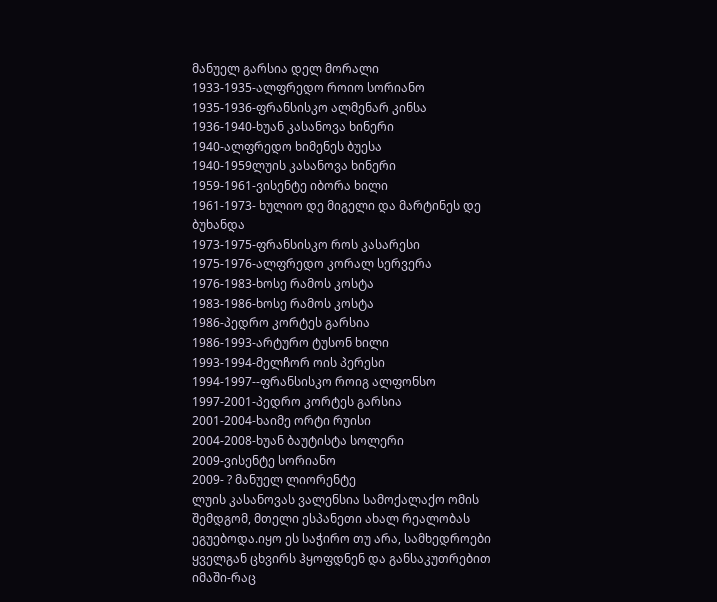მანუელ გარსია დელ მორალი
1933-1935-ალფრედო როიო სორიანო
1935-1936-ფრანსისკო ალმენარ კინსა
1936-1940-ხუან კასანოვა ხინერი
1940-ალფრედო ხიმენეს ბუესა
1940-1959ლუის კასანოვა ხინერი
1959-1961-ვისენტე იბორა ხილი
1961-1973- ხულიო დე მიგელი და მარტინეს დე ბუხანდა
1973-1975-ფრანსისკო როს კასარესი
1975-1976-ალფრედო კორალ სერვერა
1976-1983-ხოსე რამოს კოსტა
1983-1986-ხოსე რამოს კოსტა
1986-პედრო კორტეს გარსია
1986-1993-არტურო ტუსონ ხილი
1993-1994-მელჩორ ოის პერესი
1994-1997--ფრანსისკო როიგ ალფონსო
1997-2001-პედრო კორტეს გარსია
2001-2004-ხაიმე ორტი რუისი
2004-2008-ხუან ბაუტისტა სოლერი
2009-ვისენტე სორიანო
2009- ? მანუელ ლიორენტე
ლუის კასანოვას ვალენსია სამოქალაქო ომის შემდგომ, მთელი ესპანეთი ახალ რეალობას ეგუებოდა.იყო ეს საჭირო თუ არა, სამხედროები ყველგან ცხვირს ჰყოფდნენ და განსაკუთრებით იმაში-რაც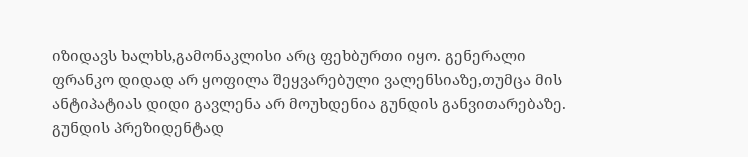იზიდავს ხალხს,გამონაკლისი არც ფეხბურთი იყო. გენერალი ფრანკო დიდად არ ყოფილა შეყვარებული ვალენსიაზე,თუმცა მის ანტიპატიას დიდი გავლენა არ მოუხდენია გუნდის განვითარებაზე.
გუნდის პრეზიდენტად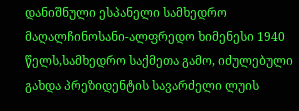დანიშნული ესპანელი სამხედრო მაღალჩინოსანი-ალფრედო ხიმენესი 1940 წელს,სამხედრო საქმეთა გამო, იძულებული გახდა პრეზიდენტის სავარძელი ლუის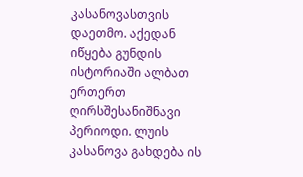კასანოვასთვის დაეთმო. აქედან იწყება გუნდის ისტორიაში ალბათ ერთერთ ღირსშესანიშნავი პერიოდი. ლუის კასანოვა გახდება ის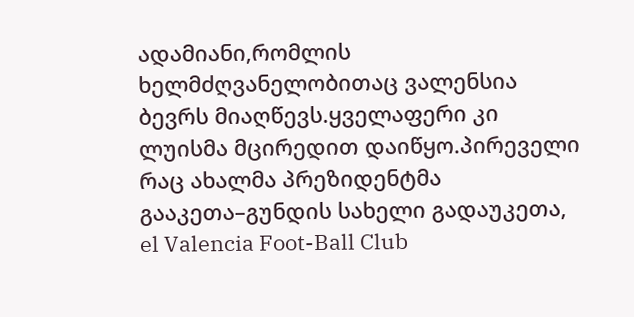ადამიანი,რომლის ხელმძღვანელობითაც ვალენსია ბევრს მიაღწევს.ყველაფერი კი ლუისმა მცირედით დაიწყო.პირეველი რაც ახალმა პრეზიდენტმა გააკეთა–გუნდის სახელი გადაუკეთა, el Valencia Foot-Ball Club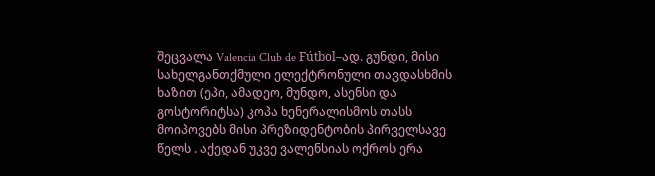შეცვალა Valencia Club de Fútbol–ად. გუნდი, მისი სახელგანთქმული ელექტრონული თავდასხმის ხაზით (ეპი, ამადეო, მუნდო, ასენსი და გოსტორიტსა) კოპა ხენერალისმოს თასს მოიპოვებს მისი პრეზიდენტობის პირველსავე წელს . აქედან უკვე ვალენსიას ოქროს ერა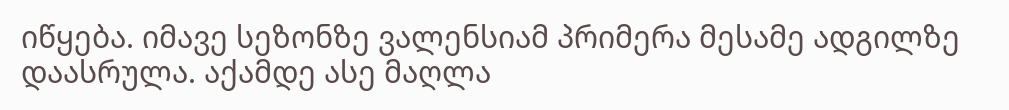იწყება. იმავე სეზონზე ვალენსიამ პრიმერა მესამე ადგილზე დაასრულა. აქამდე ასე მაღლა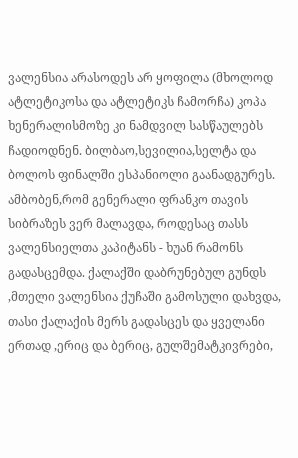ვალენსია არასოდეს არ ყოფილა (მხოლოდ ატლეტიკოსა და ატლეტიკს ჩამორჩა) კოპა ხენერალისმოზე კი ნამდვილ სასწაულებს ჩადიოდნენ. ბილბაო,სევილია,სელტა და ბოლოს ფინალში ესპანიოლი გაანადგურეს. ამბობენ,რომ გენერალი ფრანკო თავის სიბრაზეს ვერ მალავდა, როდესაც თასს ვალენსიელთა კაპიტანს - ხუან რამონს გადასცემდა. ქალაქში დაბრუნებულ გუნდს ,მთელი ვალენსია ქუჩაში გამოსული დახვდა, თასი ქალაქის მერს გადასცეს და ყველანი ერთად ,ერიც და ბერიც, გულშემატკივრები,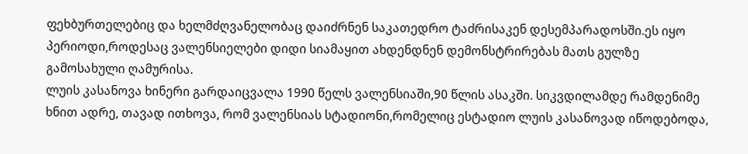ფეხბურთელებიც და ხელმძღვანელობაც დაიძრნენ საკათედრო ტაძრისაკენ დესემპარადოსში.ეს იყო პერიოდი,როდესაც ვალენსიელები დიდი სიამაყით ახდენდნენ დემონსტრირებას მათს გულზე გამოსახული ღამურისა.
ლუის კასანოვა ხინერი გარდაიცვალა 1990 წელს ვალენსიაში,90 წლის ასაკში. სიკვდილამდე რამდენიმე ხნით ადრე, თავად ითხოვა, რომ ვალენსიას სტადიონი,რომელიც ესტადიო ლუის კასანოვად იწოდებოდა,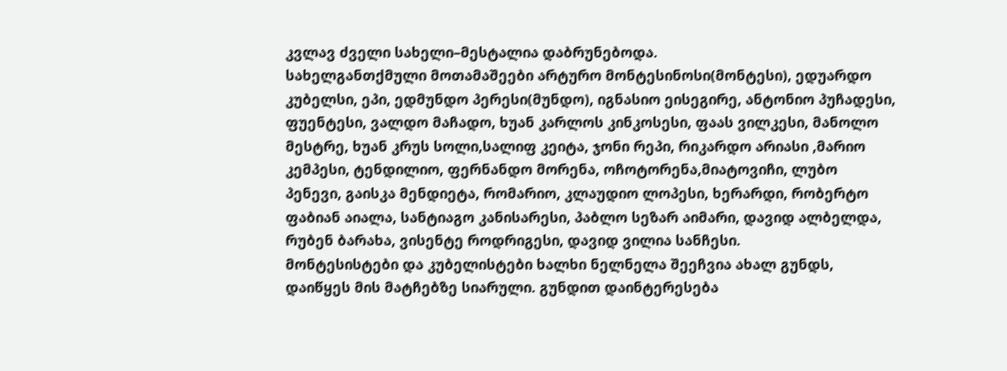კვლავ ძველი სახელი–მესტალია დაბრუნებოდა.
სახელგანთქმული მოთამაშეები არტურო მონტესინოსი(მონტესი), ედუარდო კუბელსი, ეპი, ედმუნდო პერესი(მუნდო), იგნასიო ეისეგირე, ანტონიო პუჩადესი, ფუენტესი, ვალდო მაჩადო, ხუან კარლოს კინკოსესი, ფაას ვილკესი, მანოლო მესტრე, ხუან კრუს სოლი,სალიფ კეიტა, ჯონი რეპი, რიკარდო არიასი ,მარიო კემპესი, ტენდილიო, ფერნანდო მორენა, ოჩოტორენა,მიატოვიჩი, ლუბო პენევი, გაისკა მენდიეტა, რომარიო, კლაუდიო ლოპესი, ხერარდი, რობერტო ფაბიან აიალა, სანტიაგო კანისარესი, პაბლო სეზარ აიმარი, დავიდ ალბელდა, რუბენ ბარახა, ვისენტე როდრიგესი, დავიდ ვილია სანჩესი.
მონტესისტები და კუბელისტები ხალხი ნელნელა შეეჩვია ახალ გუნდს, დაიწყეს მის მატჩებზე სიარული. გუნდით დაინტერესება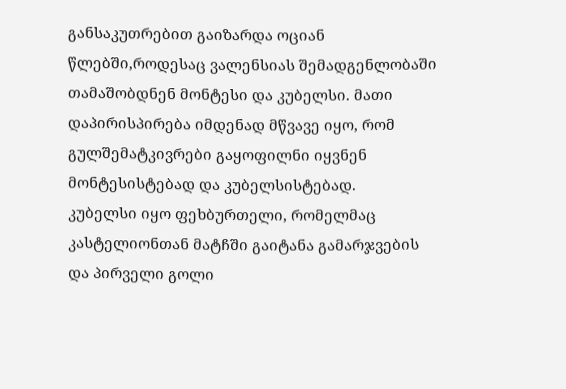განსაკუთრებით გაიზარდა ოციან წლებში,როდესაც ვალენსიას შემადგენლობაში თამაშობდნენ მონტესი და კუბელსი. მათი დაპირისპირება იმდენად მწვავე იყო, რომ გულშემატკივრები გაყოფილნი იყვნენ მონტესისტებად და კუბელსისტებად.
კუბელსი იყო ფეხბურთელი, რომელმაც კასტელიონთან მატჩში გაიტანა გამარჯვების და პირველი გოლი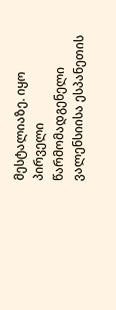მესტალიაზე. იყო პირველი წარმომადგენელი ვალენსიისა ესპანეთის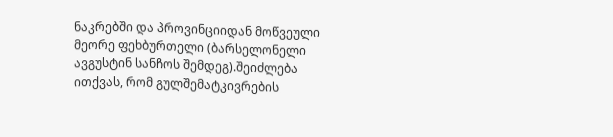ნაკრებში და პროვინციიდან მოწვეული მეორე ფეხბურთელი (ბარსელონელი ავგუსტინ სანჩოს შემდეგ).შეიძლება ითქვას, რომ გულშემატკივრების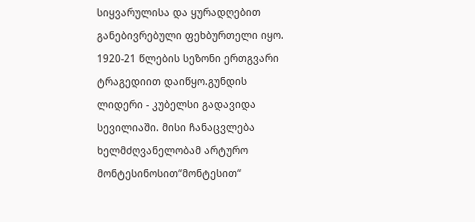სიყვარულისა და ყურადღებით განებივრებული ფეხბურთელი იყო.
1920-21 წლების სეზონი ერთგვარი ტრაგედიით დაიწყო.გუნდის ლიდერი - კუბელსი გადავიდა სევილიაში. მისი ჩანაცვლება ხელმძღვანელობამ არტურო მონტესინოსით“მონტესით“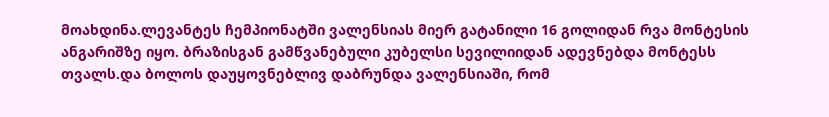მოახდინა.ლევანტეს ჩემპიონატში ვალენსიას მიერ გატანილი 16 გოლიდან რვა მონტესის ანგარიშზე იყო. ბრაზისგან გამწვანებული კუბელსი სევილიიდან ადევნებდა მონტესს თვალს.და ბოლოს დაუყოვნებლივ დაბრუნდა ვალენსიაში, რომ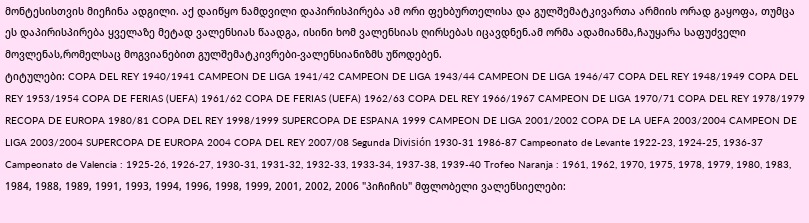მონტესისთვის მიეჩინა ადგილი. აქ დაიწყო ნამდვილი დაპირისპირება ამ ორი ფეხბურთელისა და გულშემატკივართა არმიის ორად გაყოფა, თუმცა ეს დაპირისპირება ყველაზე მეტად ვალენსიას წაადგა, ისინი ხომ ვალენსიას ღირსებას იცავდნენ.ამ ორმა ადამიანმა,ჩაუყარა საფუძველი მოვლენას,რომელსაც მოგვიანებით გულშემატკივრები-ვალენსიანიზმს უწოდებენ.
ტიტულები: COPA DEL REY 1940/1941 CAMPEON DE LIGA 1941/42 CAMPEON DE LIGA 1943/44 CAMPEON DE LIGA 1946/47 COPA DEL REY 1948/1949 COPA DEL REY 1953/1954 COPA DE FERIAS (UEFA) 1961/62 COPA DE FERIAS (UEFA) 1962/63 COPA DEL REY 1966/1967 CAMPEON DE LIGA 1970/71 COPA DEL REY 1978/1979 RECOPA DE EUROPA 1980/81 COPA DEL REY 1998/1999 SUPERCOPA DE ESPANA 1999 CAMPEON DE LIGA 2001/2002 COPA DE LA UEFA 2003/2004 CAMPEON DE LIGA 2003/2004 SUPERCOPA DE EUROPA 2004 COPA DEL REY 2007/08 Segunda División 1930-31 1986-87 Campeonato de Levante 1922-23, 1924-25, 1936-37 Campeonato de Valencia : 1925-26, 1926-27, 1930-31, 1931-32, 1932-33, 1933-34, 1937-38, 1939-40 Trofeo Naranja : 1961, 1962, 1970, 1975, 1978, 1979, 1980, 1983, 1984, 1988, 1989, 1991, 1993, 1994, 1996, 1998, 1999, 2001, 2002, 2006 "პიჩიჩის" მფლობელი ვალენსიელები: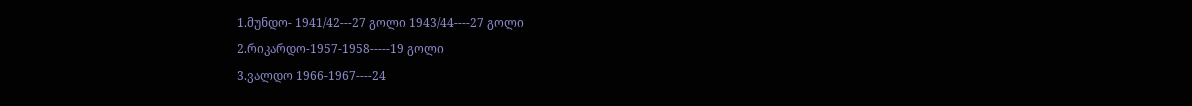1.მუნდო- 1941/42---27 გოლი 1943/44----27 გოლი
2.რიკარდო-1957-1958-----19 გოლი
3.ვალდო 1966-1967----24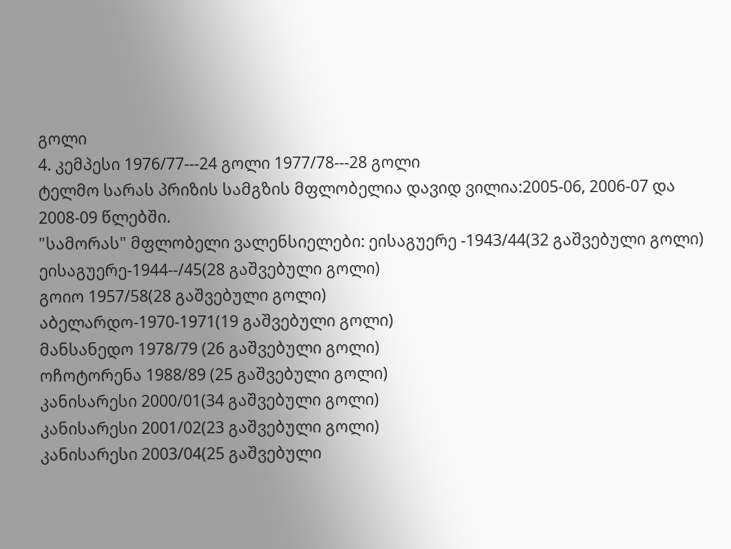გოლი
4. კემპესი 1976/77---24 გოლი 1977/78---28 გოლი
ტელმო სარას პრიზის სამგზის მფლობელია დავიდ ვილია:2005-06, 2006-07 და 2008-09 წლებში.
"სამორას" მფლობელი ვალენსიელები: ეისაგუერე -1943/44(32 გაშვებული გოლი)
ეისაგუერე-1944--/45(28 გაშვებული გოლი)
გოიო 1957/58(28 გაშვებული გოლი)
აბელარდო-1970-1971(19 გაშვებული გოლი)
მანსანედო 1978/79 (26 გაშვებული გოლი)
ოჩოტორენა 1988/89 (25 გაშვებული გოლი)
კანისარესი 2000/01(34 გაშვებული გოლი)
კანისარესი 2001/02(23 გაშვებული გოლი)
კანისარესი 2003/04(25 გაშვებული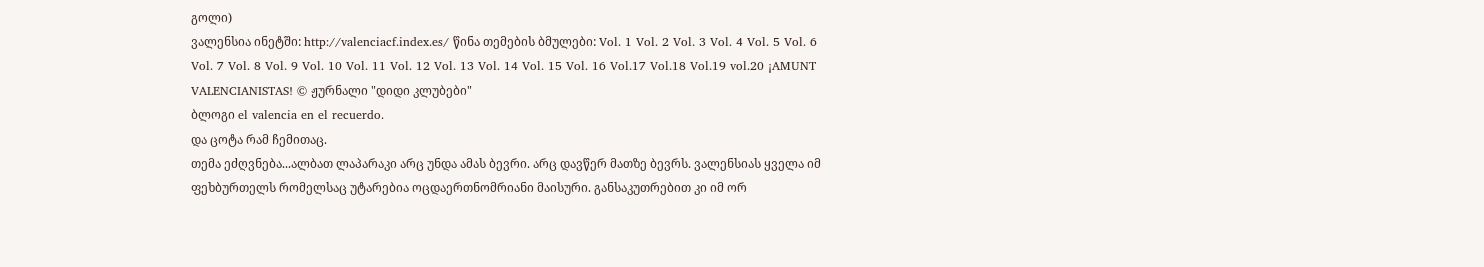გოლი)
ვალენსია ინეტში: http://valenciacf.index.es/ წინა თემების ბმულები: Vol. 1 Vol. 2 Vol. 3 Vol. 4 Vol. 5 Vol. 6 Vol. 7 Vol. 8 Vol. 9 Vol. 10 Vol. 11 Vol. 12 Vol. 13 Vol. 14 Vol. 15 Vol. 16 Vol.17 Vol.18 Vol.19 vol.20 ¡AMUNT VALENCIANISTAS! © ჟურნალი "დიდი კლუბები"
ბლოგი el valencia en el recuerdo.
და ცოტა რამ ჩემითაც.
თემა ეძღვნება...ალბათ ლაპარაკი არც უნდა ამას ბევრი. არც დავწერ მათზე ბევრს. ვალენსიას ყველა იმ ფეხბურთელს რომელსაც უტარებია ოცდაერთნომრიანი მაისური. განსაკუთრებით კი იმ ორ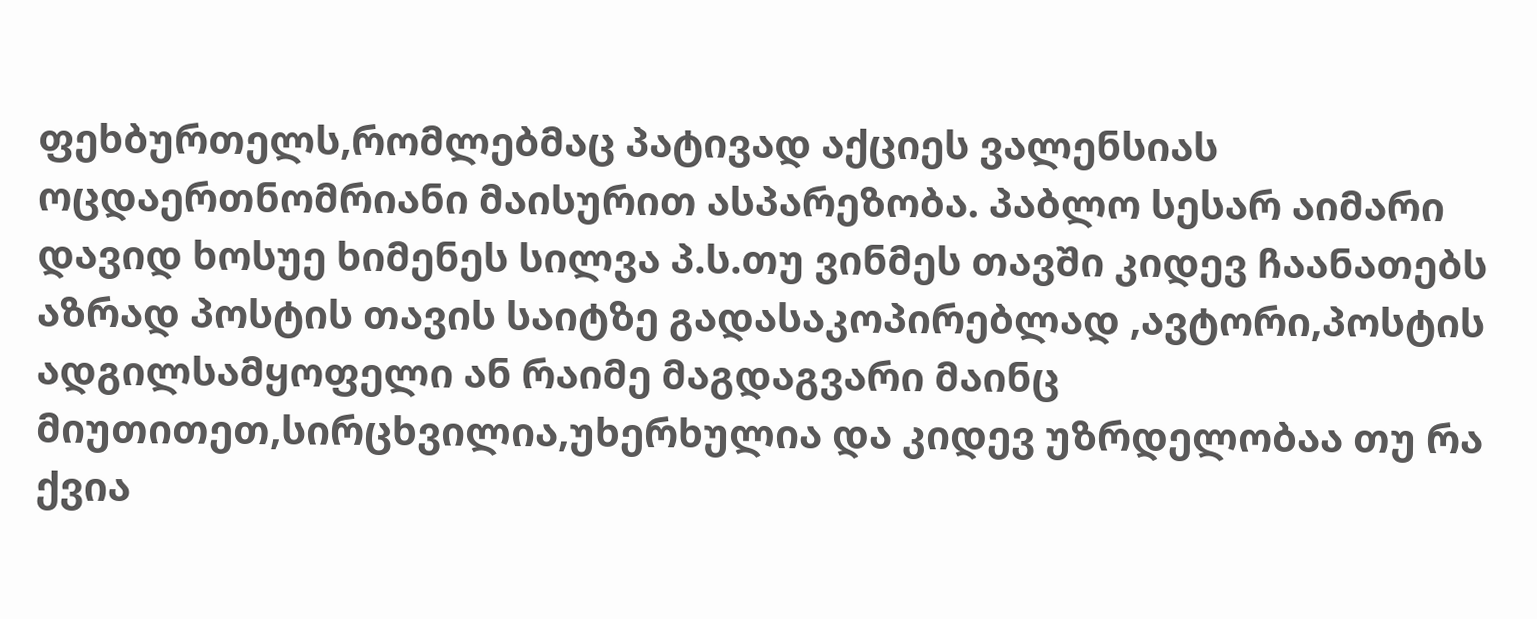ფეხბურთელს,რომლებმაც პატივად აქციეს ვალენსიას ოცდაერთნომრიანი მაისურით ასპარეზობა. პაბლო სესარ აიმარი დავიდ ხოსუე ხიმენეს სილვა პ.ს.თუ ვინმეს თავში კიდევ ჩაანათებს აზრად პოსტის თავის საიტზე გადასაკოპირებლად ,ავტორი,პოსტის ადგილსამყოფელი ან რაიმე მაგდაგვარი მაინც მიუთითეთ,სირცხვილია,უხერხულია და კიდევ უზრდელობაა თუ რა ქვია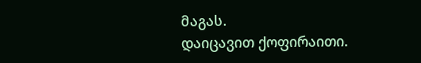მაგას.
დაიცავით ქოფირაითი.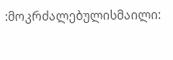:მოკრძალებულისმაილი: